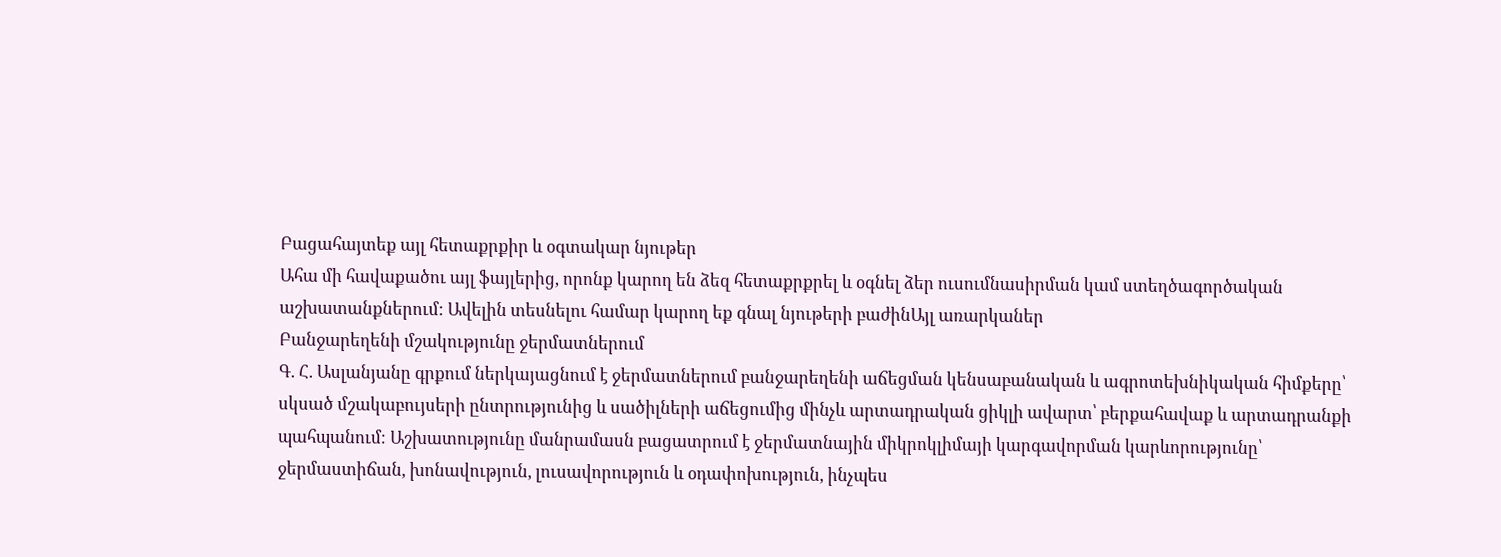Բացահայտեք այլ հետաքրքիր և օգտակար նյութեր
Ահա մի հավաքածու այլ ֆայլերից, որոնք կարող են ձեզ հետաքրքրել և օգնել ձեր ուսումնասիրման կամ ստեղծագործական աշխատանքներում: Ավելին տեսնելու համար կարող եք գնալ նյութերի բաժինԱյլ առարկաներ
Բանջարեղենի մշակությունը ջերմատներում
Գ. Հ. Ասլանյանը գրքում ներկայացնում է ջերմատներում բանջարեղենի աճեցման կենսաբանական և ագրոտեխնիկական հիմքերը՝ սկսած մշակաբույսերի ընտրությունից և սածիլների աճեցումից մինչև արտադրական ցիկլի ավարտ՝ բերքահավաք և արտադրանքի պահպանում։ Աշխատությունը մանրամասն բացատրում է ջերմատնային միկրոկլիմայի կարգավորման կարևորությունը՝ ջերմաստիճան, խոնավություն, լուսավորություն և օդափոխություն, ինչպես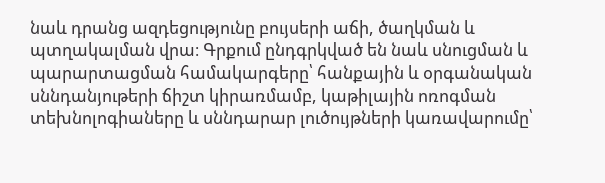նաև դրանց ազդեցությունը բույսերի աճի, ծաղկման և պտղակալման վրա։ Գրքում ընդգրկված են նաև սնուցման և պարարտացման համակարգերը՝ հանքային և օրգանական սննդանյութերի ճիշտ կիրառմամբ, կաթիլային ոռոգման տեխնոլոգիաները և սննդարար լուծույթների կառավարումը՝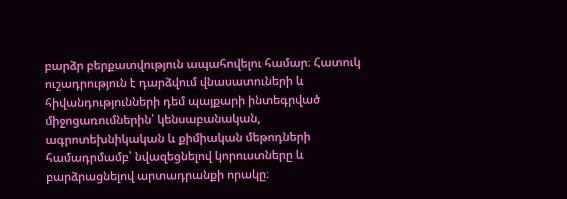բարձր բերքատվություն ապահովելու համար։ Հատուկ ուշադրություն է դարձվում վնասատուների և հիվանդությունների դեմ պայքարի ինտեգրված միջոցառումներին՝ կենսաբանական, ագրոտեխնիկական և քիմիական մեթոդների համադրմամբ՝ նվազեցնելով կորուստները և բարձրացնելով արտադրանքի որակը։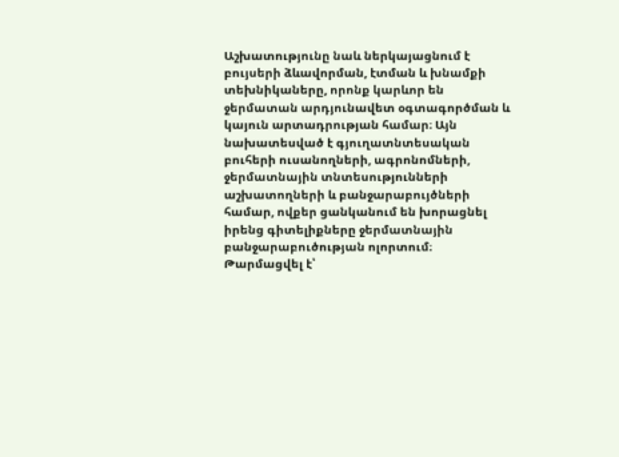Աշխատությունը նաև ներկայացնում է բույսերի ձևավորման, էտման և խնամքի տեխնիկաները, որոնք կարևոր են ջերմատան արդյունավետ օգտագործման և կայուն արտադրության համար։ Այն նախատեսված է գյուղատնտեսական բուհերի ուսանողների, ագրոնոմների, ջերմատնային տնտեսությունների աշխատողների և բանջարաբույծների համար, ովքեր ցանկանում են խորացնել իրենց գիտելիքները ջերմատնային բանջարաբուծության ոլորտում։
Թարմացվել է՝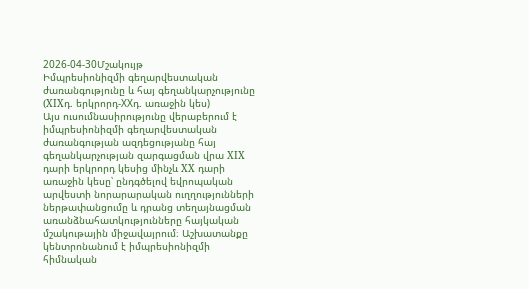2026-04-30Մշակույթ
Իմպրեսիոնիզմի գեղարվեստական ժառանգությունը և հայ գեղանկարչությունը (XIXդ. երկրորդ-XXդ. առաջին կես)
Այս ուսումնասիրությունը վերաբերում է իմպրեսիոնիզմի գեղարվեստական ժառանգության ազդեցությանը հայ գեղանկարչության զարգացման վրա XIX դարի երկրորդ կեսից մինչև XX դարի առաջին կեսը՝ ընդգծելով եվրոպական արվեստի նորարարական ուղղությունների ներթափանցումը և դրանց տեղայնացման առանձնահատկությունները հայկական մշակութային միջավայրում։ Աշխատանքը կենտրոնանում է իմպրեսիոնիզմի հիմնական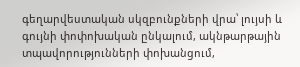գեղարվեստական սկզբունքների վրա՝ լույսի և գույնի փոփոխական ընկալում, ակնթարթային տպավորությունների փոխանցում,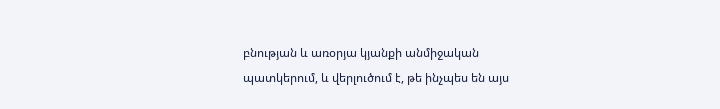բնության և առօրյա կյանքի անմիջական պատկերում, և վերլուծում է, թե ինչպես են այս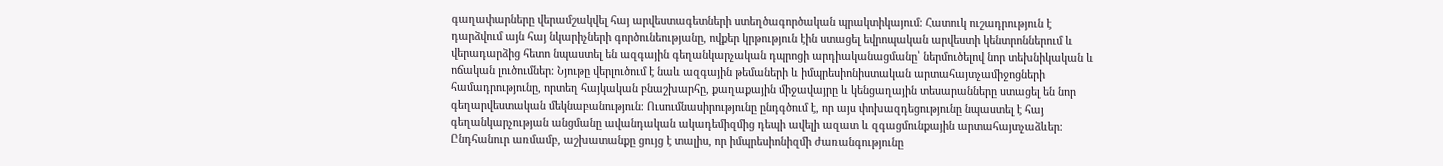գաղափարները վերամշակվել հայ արվեստագետների ստեղծագործական պրակտիկայում։ Հատուկ ուշադրություն է դարձվում այն հայ նկարիչների գործունեությանը, ովքեր կրթություն էին ստացել եվրոպական արվեստի կենտրոններում և վերադարձից հետո նպաստել են ազգային գեղանկարչական դպրոցի արդիականացմանը՝ ներմուծելով նոր տեխնիկական և ոճական լուծումներ։ Նյութը վերլուծում է նաև ազգային թեմաների և իմպրեսիոնիստական արտահայտչամիջոցների համադրությունը, որտեղ հայկական բնաշխարհը, քաղաքային միջավայրը և կենցաղային տեսարանները ստացել են նոր գեղարվեստական մեկնաբանություն։ Ուսումնասիրությունը ընդգծում է, որ այս փոխազդեցությունը նպաստել է հայ գեղանկարչության անցմանը ավանդական ակադեմիզմից դեպի ավելի ազատ և զգացմունքային արտահայտչաձևեր։ Ընդհանուր առմամբ, աշխատանքը ցույց է տալիս, որ իմպրեսիոնիզմի ժառանգությունը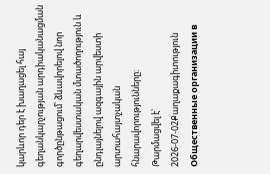կարևոր դեր է խաղացել հայ գեղանկարչության արդիականացման գործընթացում՝ ձևավորելով նոր գեղարվեստական մտածողություն և ընդլայնելով ազգային արվեստի արտահայտչական հնարավորությունները։
Թարմացվել է՝ 2026-07-02Քաղաքագիտություն
Общественные организации в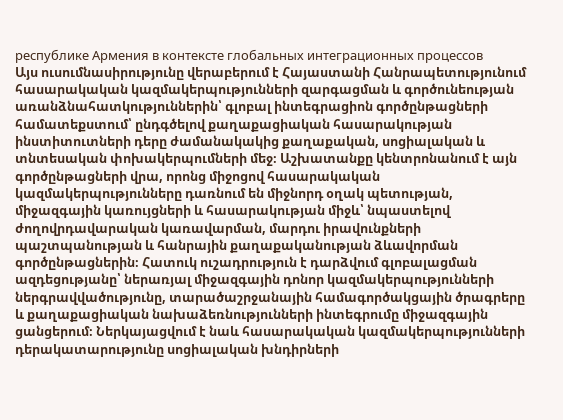республике Армения в контексте глобальных интеграционных процессов
Այս ուսումնասիրությունը վերաբերում է Հայաստանի Հանրապետությունում հասարակական կազմակերպությունների զարգացման և գործունեության առանձնահատկություններին՝ գլոբալ ինտեգրացիոն գործընթացների համատեքստում՝ ընդգծելով քաղաքացիական հասարակության ինստիտուտների դերը ժամանակակից քաղաքական, սոցիալական և տնտեսական փոխակերպումների մեջ։ Աշխատանքը կենտրոնանում է այն գործընթացների վրա, որոնց միջոցով հասարակական կազմակերպությունները դառնում են միջնորդ օղակ պետության, միջազգային կառույցների և հասարակության միջև՝ նպաստելով ժողովրդավարական կառավարման, մարդու իրավունքների պաշտպանության և հանրային քաղաքականության ձևավորման գործընթացներին։ Հատուկ ուշադրություն է դարձվում գլոբալացման ազդեցությանը՝ ներառյալ միջազգային դոնոր կազմակերպությունների ներգրավվածությունը, տարածաշրջանային համագործակցային ծրագրերը և քաղաքացիական նախաձեռնությունների ինտեգրումը միջազգային ցանցերում։ Ներկայացվում է նաև հասարակական կազմակերպությունների դերակատարությունը սոցիալական խնդիրների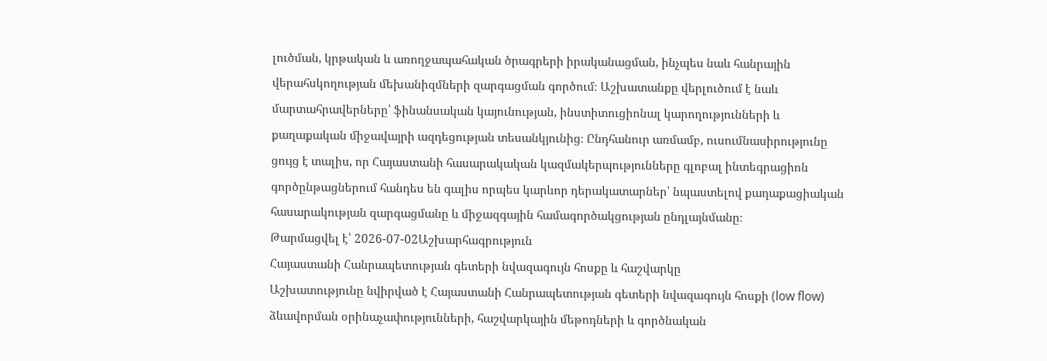լուծման, կրթական և առողջապահական ծրագրերի իրականացման, ինչպես նաև հանրային վերահսկողության մեխանիզմների զարգացման գործում։ Աշխատանքը վերլուծում է նաև մարտահրավերները՝ ֆինանսական կայունության, ինստիտուցիոնալ կարողությունների և քաղաքական միջավայրի ազդեցության տեսանկյունից։ Ընդհանուր առմամբ, ուսումնասիրությունը ցույց է տալիս, որ Հայաստանի հասարակական կազմակերպությունները գլոբալ ինտեգրացիոն գործընթացներում հանդես են գալիս որպես կարևոր դերակատարներ՝ նպաստելով քաղաքացիական հասարակության զարգացմանը և միջազգային համագործակցության ընդլայնմանը։
Թարմացվել է՝ 2026-07-02Աշխարհագրություն
Հայաստանի Հանրապետության գետերի նվազագույն հոսքը և հաշվարկը
Աշխատությունը նվիրված է Հայաստանի Հանրապետության գետերի նվազագույն հոսքի (low flow) ձևավորման օրինաչափությունների, հաշվարկային մեթոդների և գործնական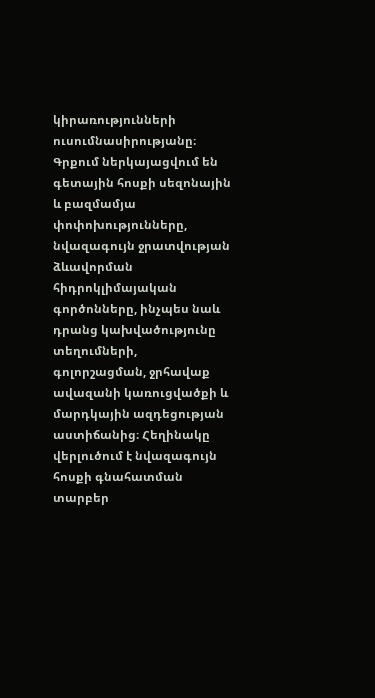կիրառությունների ուսումնասիրությանը։ Գրքում ներկայացվում են գետային հոսքի սեզոնային և բազմամյա փոփոխությունները, նվազագույն ջրատվության ձևավորման հիդրոկլիմայական գործոնները, ինչպես նաև դրանց կախվածությունը տեղումների, գոլորշացման, ջրհավաք ավազանի կառուցվածքի և մարդկային ազդեցության աստիճանից։ Հեղինակը վերլուծում է նվազագույն հոսքի գնահատման տարբեր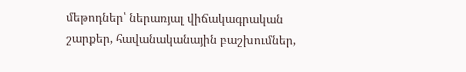մեթոդներ՝ ներառյալ վիճակագրական շարքեր, հավանականային բաշխումներ,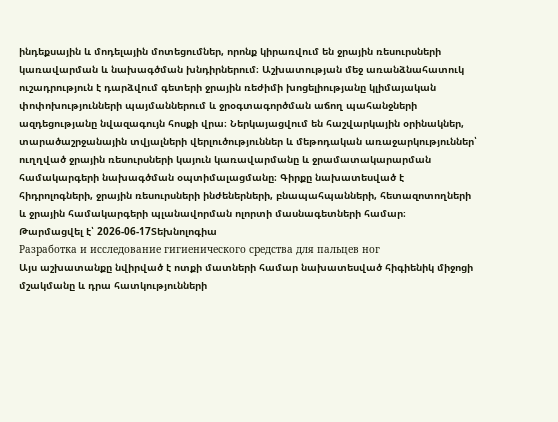ինդեքսային և մոդելային մոտեցումներ, որոնք կիրառվում են ջրային ռեսուրսների կառավարման և նախագծման խնդիրներում։ Աշխատության մեջ առանձնահատուկ ուշադրություն է դարձվում գետերի ջրային ռեժիմի խոցելիությանը կլիմայական փոփոխությունների պայմաններում և ջրօգտագործման աճող պահանջների ազդեցությանը նվազագույն հոսքի վրա։ Ներկայացվում են հաշվարկային օրինակներ, տարածաշրջանային տվյալների վերլուծություններ և մեթոդական առաջարկություններ՝ ուղղված ջրային ռեսուրսների կայուն կառավարմանը և ջրամատակարարման համակարգերի նախագծման օպտիմալացմանը։ Գիրքը նախատեսված է հիդրոլոգների, ջրային ռեսուրսների ինժեներների, բնապահպանների, հետազոտողների և ջրային համակարգերի պլանավորման ոլորտի մասնագետների համար։
Թարմացվել է՝ 2026-06-17Տեխնոլոգիա
Разработка и исследование гигиенического средства для пальцев ног
Այս աշխատանքը նվիրված է ոտքի մատների համար նախատեսված հիգիենիկ միջոցի մշակմանը և դրա հատկությունների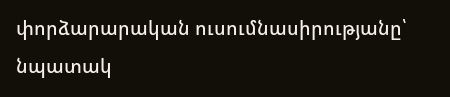փորձարարական ուսումնասիրությանը՝ նպատակ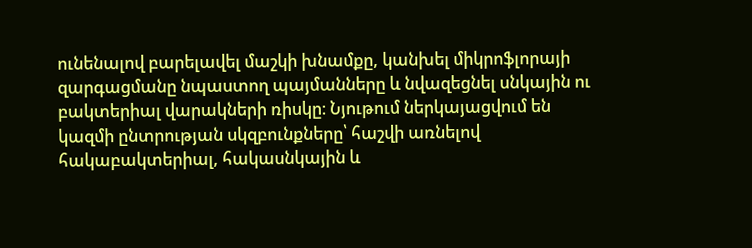ունենալով բարելավել մաշկի խնամքը, կանխել միկրոֆլորայի զարգացմանը նպաստող պայմանները և նվազեցնել սնկային ու բակտերիալ վարակների ռիսկը։ Նյութում ներկայացվում են կազմի ընտրության սկզբունքները՝ հաշվի առնելով հակաբակտերիալ, հակասնկային և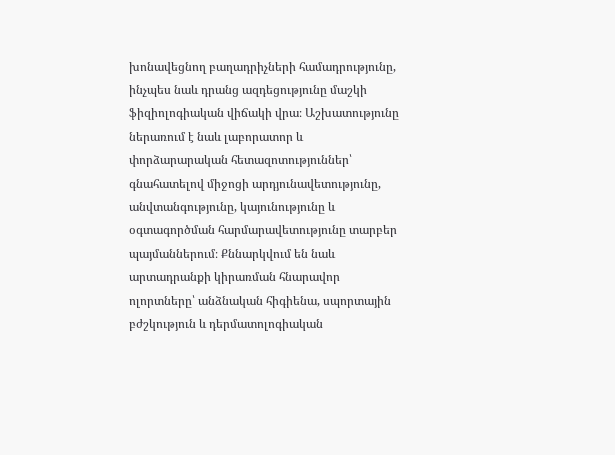խոնավեցնող բաղադրիչների համադրությունը, ինչպես նաև դրանց ազդեցությունը մաշկի ֆիզիոլոգիական վիճակի վրա։ Աշխատությունը ներառում է նաև լաբորատոր և փորձարարական հետազոտություններ՝ գնահատելով միջոցի արդյունավետությունը, անվտանգությունը, կայունությունը և օգտագործման հարմարավետությունը տարբեր պայմաններում։ Քննարկվում են նաև արտադրանքի կիրառման հնարավոր ոլորտները՝ անձնական հիգիենա, սպորտային բժշկություն և դերմատոլոգիական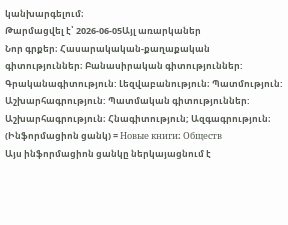կանխարգելում։
Թարմացվել է՝ 2026-06-05Այլ առարկաներ
Նոր գրքեր։ Հասարակական-քաղաքական գիտություններ։ Բանասիրական գիտություններ: Գրականագիտություն: Լեզվաբանություն։ Պատմություն: Աշխարհագրություն: Պատմական գիտություններ: Աշխարհագրություն։ Հնագիտություն; Ազգագրություն։ (Ինֆորմացիոն ցանկ) = Новые книги։ Обществ
Այս ինֆորմացիոն ցանկը ներկայացնում է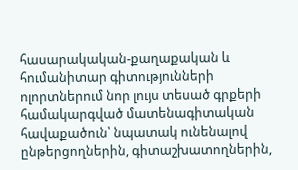հասարակական-քաղաքական և հումանիտար գիտությունների ոլորտներում նոր լույս տեսած գրքերի համակարգված մատենագիտական հավաքածուն՝ նպատակ ունենալով ընթերցողներին, գիտաշխատողներին,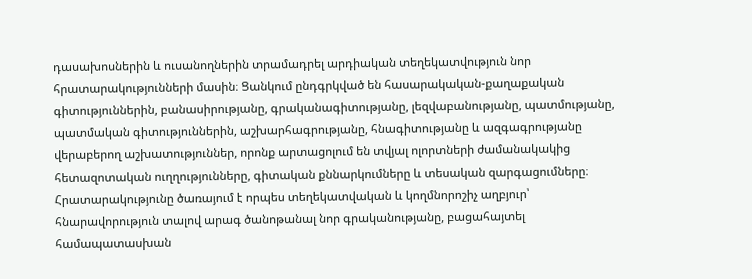դասախոսներին և ուսանողներին տրամադրել արդիական տեղեկատվություն նոր հրատարակությունների մասին։ Ցանկում ընդգրկված են հասարակական-քաղաքական գիտություններին, բանասիրությանը, գրականագիտությանը, լեզվաբանությանը, պատմությանը, պատմական գիտություններին, աշխարհագրությանը, հնագիտությանը և ազգագրությանը վերաբերող աշխատություններ, որոնք արտացոլում են տվյալ ոլորտների ժամանակակից հետազոտական ուղղությունները, գիտական քննարկումները և տեսական զարգացումները։ Հրատարակությունը ծառայում է որպես տեղեկատվական և կողմնորոշիչ աղբյուր՝ հնարավորություն տալով արագ ծանոթանալ նոր գրականությանը, բացահայտել համապատասխան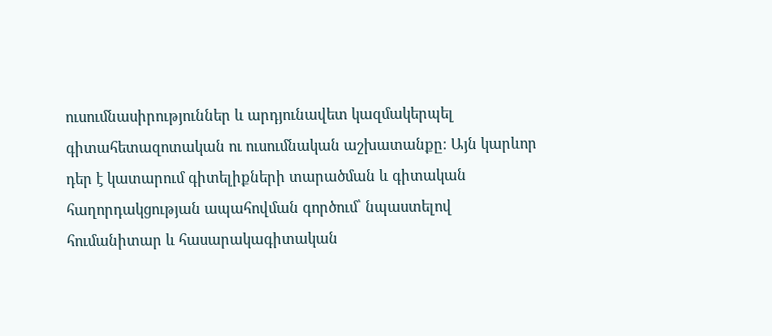ուսումնասիրություններ և արդյունավետ կազմակերպել գիտահետազոտական ու ուսումնական աշխատանքը։ Այն կարևոր դեր է կատարում գիտելիքների տարածման և գիտական հաղորդակցության ապահովման գործում՝ նպաստելով հումանիտար և հասարակագիտական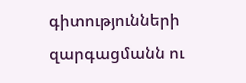գիտությունների զարգացմանն ու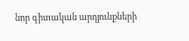նոր գիտական արդյունքների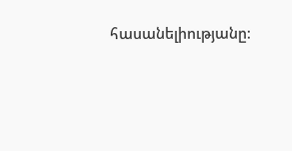հասանելիությանը։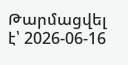Թարմացվել է՝ 2026-06-16